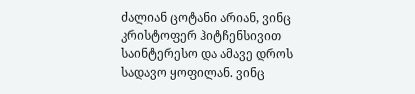ძალიან ცოტანი არიან, ვინც კრისტოფერ ჰიტჩენსივით საინტერესო და ამავე დროს სადავო ყოფილან. ვინც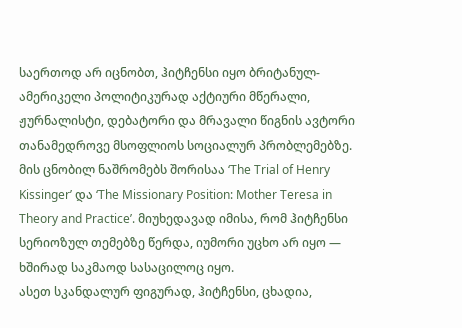საერთოდ არ იცნობთ, ჰიტჩენსი იყო ბრიტანულ-ამერიკელი პოლიტიკურად აქტიური მწერალი, ჟურნალისტი, დებატორი და მრავალი წიგნის ავტორი თანამედროვე მსოფლიოს სოციალურ პრობლემებზე. მის ცნობილ ნაშრომებს შორისაა ‘The Trial of Henry Kissinger’ და ‘The Missionary Position: Mother Teresa in Theory and Practice’. მიუხედავად იმისა, რომ ჰიტჩენსი სერიოზულ თემებზე წერდა, იუმორი უცხო არ იყო — ხშირად საკმაოდ სასაცილოც იყო.
ასეთ სკანდალურ ფიგურად, ჰიტჩენსი, ცხადია,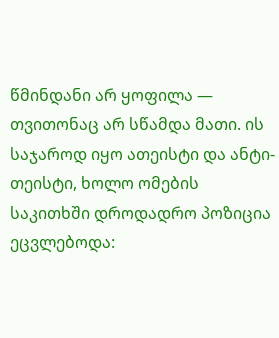წმინდანი არ ყოფილა — თვითონაც არ სწამდა მათი. ის საჯაროდ იყო ათეისტი და ანტი-თეისტი, ხოლო ომების საკითხში დროდადრო პოზიცია ეცვლებოდა: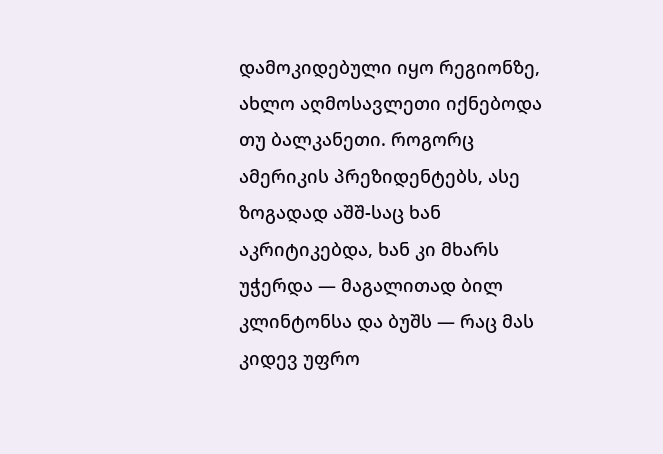დამოკიდებული იყო რეგიონზე, ახლო აღმოსავლეთი იქნებოდა თუ ბალკანეთი. როგორც ამერიკის პრეზიდენტებს, ასე ზოგადად აშშ-საც ხან აკრიტიკებდა, ხან კი მხარს უჭერდა — მაგალითად ბილ კლინტონსა და ბუშს — რაც მას კიდევ უფრო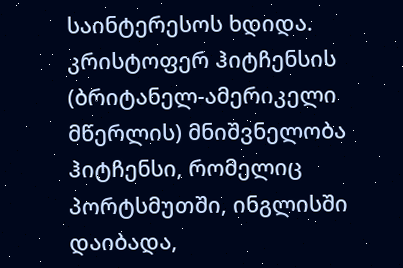საინტერესოს ხდიდა.
კრისტოფერ ჰიტჩენსის (ბრიტანელ-ამერიკელი მწერლის) მნიშვნელობა
ჰიტჩენსი, რომელიც პორტსმუთში, ინგლისში დაიბადა,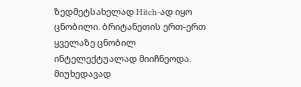ზედმეტსახელად Hitch-ად იყო ცნობილი. ბრიტანეთის ერთ-ერთ ყველაზე ცნობილ ინტელექტუალად მიიჩნეოდა. მიუხედავად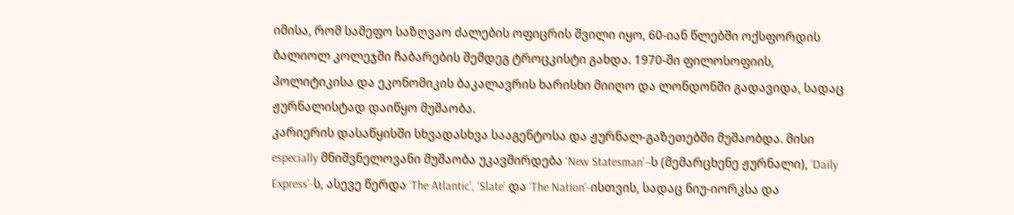იმისა, რომ სამეფო საზღვაო ძალების ოფიცრის შვილი იყო, 60-იან წლებში ოქსფორდის ბალიოლ კოლეჯში ჩაბარების შემდეგ ტროცკისტი გახდა. 1970-ში ფილოსოფიის, პოლიტიკისა და ეკონომიკის ბაკალავრის ხარისხი მიიღო და ლონდონში გადავიდა, სადაც ჟურნალისტად დაიწყო მუშაობა.
კარიერის დასაწყისში სხვადასხვა სააგენტოსა და ჟურნალ-გაზეთებში მუშაობდა. მისი especially მნიშვნელოვანი მუშაობა უკავშირდება ‘New Statesman’–ს (მემარცხენე ჟურნალი), ‘Daily Express’-ს, ასევე წერდა ‘The Atlantic’, ‘Slate’ და ‘The Nation’-ისთვის, სადაც ნიუ-იორკსა და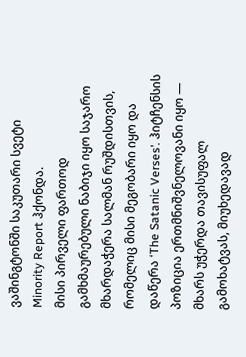ვაშინგტონში საკუთარი სვეტი Minority Report ჰქონდა.
მისი პირველი ფართოდ გამხმაურებული ნაბიჯი იყო საჯარო მხარდაჭერა სალმან რუშდისთვის, რომელიც მისი მეგობარი იყო და დაწერა ‘The Satanic Verses’. ჰიტჩენსის პოზიცია ერთმნიშვნელოვანი იყო — მხარს უჭერდა თავისუფალ გამოხატვას, მიუხედავად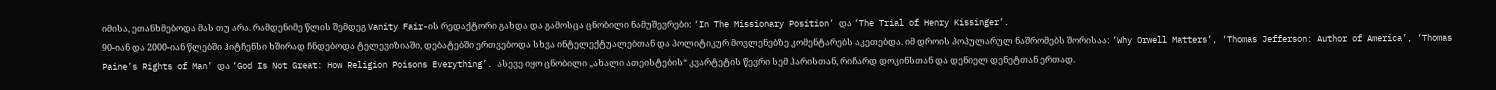იმისა, ეთანხმებოდა მას თუ არა. რამდენიმე წლის შემდეგ Vanity Fair-ის რედაქტორი გახდა და გამოსცა ცნობილი ნამუშევრები: ‘In The Missionary Position’ და ‘The Trial of Henry Kissinger’.
90-იან და 2000-იან წლებში ჰიტჩენსი ხშირად ჩნდებოდა ტელევიზიაში, დებატებში ერთვებოდა სხვა ინტელექტუალებთან და პოლიტიკურ მოვლენებზე კომენტარებს აკეთებდა. იმ დროის პოპულარულ ნაშრომებს შორისაა: ‘Why Orwell Matters’, ‘Thomas Jefferson: Author of America’, ‘Thomas Paine’s Rights of Man’ და ‘God Is Not Great: How Religion Poisons Everything’. ასევე იყო ცნობილი „ახალი ათეისტების“ კვარტეტის წევრი სემ ჰარისთან, რიჩარდ დოკინსთან და დენიელ დენეტთან ერთად.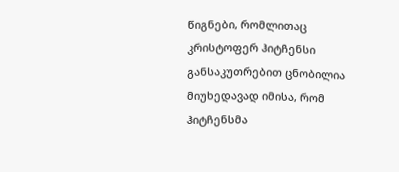წიგნები, რომლითაც კრისტოფერ ჰიტჩენსი განსაკუთრებით ცნობილია
მიუხედავად იმისა, რომ ჰიტჩენსმა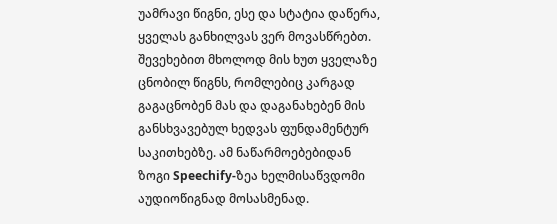უამრავი წიგნი, ესე და სტატია დაწერა, ყველას განხილვას ვერ მოვასწრებთ. შევეხებით მხოლოდ მის ხუთ ყველაზე ცნობილ წიგნს, რომლებიც კარგად გაგაცნობენ მას და დაგანახებენ მის განსხვავებულ ხედვას ფუნდამენტურ საკითხებზე. ამ ნაწარმოებებიდან ზოგი Speechify-ზეა ხელმისაწვდომი აუდიოწიგნად მოსასმენად.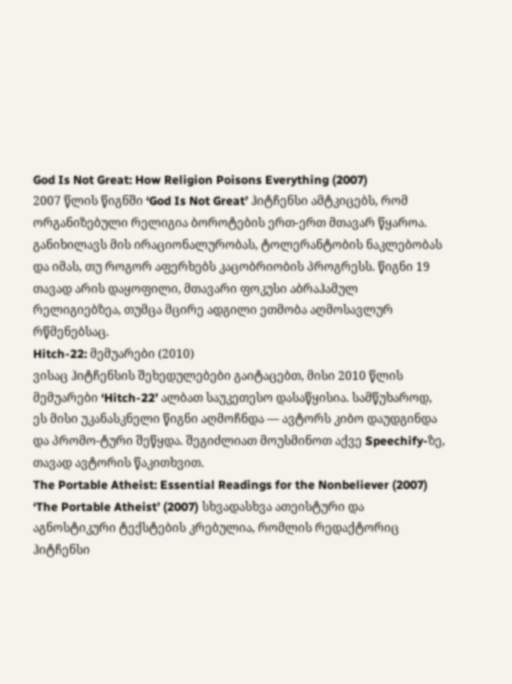God Is Not Great: How Religion Poisons Everything (2007)
2007 წლის წიგნში ‘God Is Not Great’ ჰიტჩენსი ამტკიცებს, რომ ორგანიზებული რელიგია ბოროტების ერთ-ერთ მთავარ წყაროა. განიხილავს მის ირაციონალურობას, ტოლერანტობის ნაკლებობას და იმას, თუ როგორ აფერხებს კაცობრიობის პროგრესს. წიგნი 19 თავად არის დაყოფილი, მთავარი ფოკუსი აბრაჰამულ რელიგიებზეა, თუმცა მცირე ადგილი ეთმობა აღმოსავლურ რწმენებსაც.
Hitch-22: მემუარები (2010)
ვისაც ჰიტჩენსის შეხედულებები გაიტაცებთ, მისი 2010 წლის მემუარები ‘Hitch-22’ ალბათ საუკეთესო დასაწყისია. სამწუხაროდ, ეს მისი უკანასკნელი წიგნი აღმოჩნდა — ავტორს კიბო დაუდგინდა და პრომო-ტური შეწყდა. შეგიძლიათ მოუსმინოთ აქვე Speechify-ზე, თავად ავტორის წაკითხვით.
The Portable Atheist: Essential Readings for the Nonbeliever (2007)
‘The Portable Atheist’ (2007) სხვადასხვა ათეისტური და აგნოსტიკური ტექსტების კრებულია, რომლის რედაქტორიც ჰიტჩენსი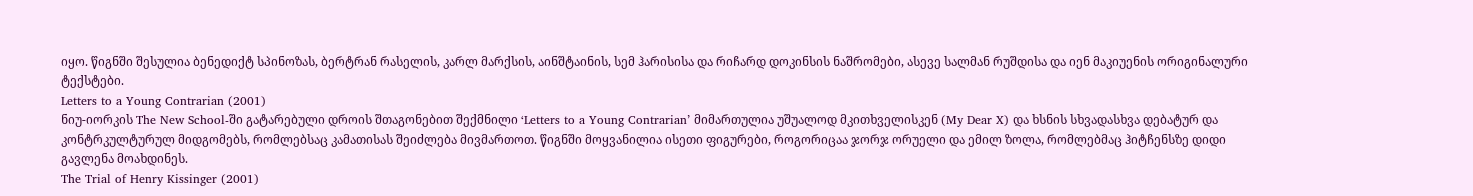იყო. წიგნში შესულია ბენედიქტ სპინოზას, ბერტრან რასელის, კარლ მარქსის, აინშტაინის, სემ ჰარისისა და რიჩარდ დოკინსის ნაშრომები, ასევე სალმან რუშდისა და იენ მაკიუენის ორიგინალური ტექსტები.
Letters to a Young Contrarian (2001)
ნიუ-იორკის The New School-ში გატარებული დროის შთაგონებით შექმნილი ‘Letters to a Young Contrarian’ მიმართულია უშუალოდ მკითხველისკენ (My Dear X) და ხსნის სხვადასხვა დებატურ და კონტრკულტურულ მიდგომებს, რომლებსაც კამათისას შეიძლება მივმართოთ. წიგნში მოყვანილია ისეთი ფიგურები, როგორიცაა ჯორჯ ორუელი და ემილ ზოლა, რომლებმაც ჰიტჩენსზე დიდი გავლენა მოახდინეს.
The Trial of Henry Kissinger (2001)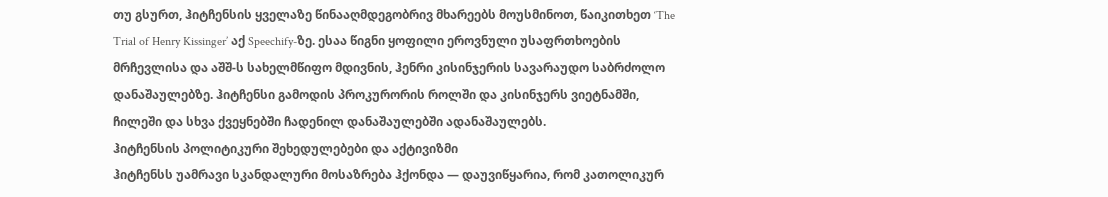თუ გსურთ, ჰიტჩენსის ყველაზე წინააღმდეგობრივ მხარეებს მოუსმინოთ, წაიკითხეთ ‘The Trial of Henry Kissinger’ აქ Speechify-ზე. ესაა წიგნი ყოფილი ეროვნული უსაფრთხოების მრჩევლისა და აშშ-ს სახელმწიფო მდივნის, ჰენრი კისინჯერის სავარაუდო საბრძოლო დანაშაულებზე. ჰიტჩენსი გამოდის პროკურორის როლში და კისინჯერს ვიეტნამში, ჩილეში და სხვა ქვეყნებში ჩადენილ დანაშაულებში ადანაშაულებს.
ჰიტჩენსის პოლიტიკური შეხედულებები და აქტივიზმი
ჰიტჩენსს უამრავი სკანდალური მოსაზრება ჰქონდა — დაუვიწყარია, რომ კათოლიკურ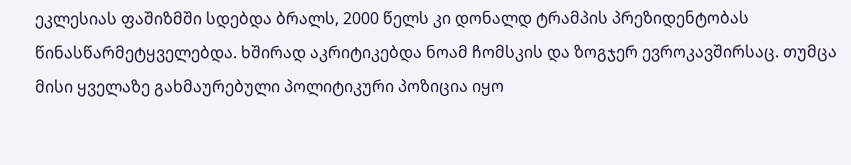ეკლესიას ფაშიზმში სდებდა ბრალს, 2000 წელს კი დონალდ ტრამპის პრეზიდენტობას წინასწარმეტყველებდა. ხშირად აკრიტიკებდა ნოამ ჩომსკის და ზოგჯერ ევროკავშირსაც. თუმცა მისი ყველაზე გახმაურებული პოლიტიკური პოზიცია იყო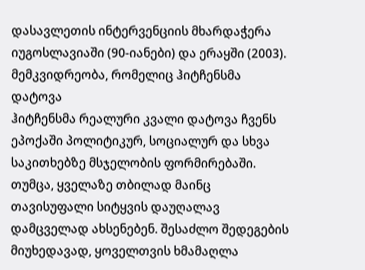დასავლეთის ინტერვენციის მხარდაჭერა იუგოსლავიაში (90-იანები) და ერაყში (2003).
მემკვიდრეობა, რომელიც ჰიტჩენსმა დატოვა
ჰიტჩენსმა რეალური კვალი დატოვა ჩვენს ეპოქაში პოლიტიკურ, სოციალურ და სხვა საკითხებზე მსჯელობის ფორმირებაში. თუმცა, ყველაზე თბილად მაინც თავისუფალი სიტყვის დაუღალავ დამცველად ახსენებენ. შესაძლო შედეგების მიუხედავად, ყოველთვის ხმამაღლა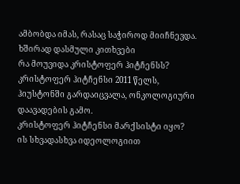ამბობდა იმას, რასაც საჭიროდ მიიჩნევდა.
ხშირად დასმული კითხვები
რა მოუვიდა კრისტოფერ ჰიტჩენსს?
კრისტოფერ ჰიტჩენსი 2011 წელს, ჰიუსტონში გარდაიცვალა, ონკოლოგიური დაავადების გამო.
კრისტოფერ ჰიტჩენსი მარქსისტი იყო?
ის სხვადასხვა იდეოლოგიით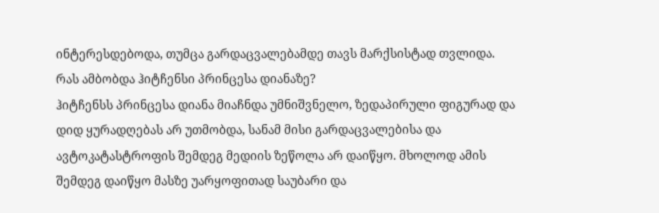ინტერესდებოდა, თუმცა გარდაცვალებამდე თავს მარქსისტად თვლიდა.
რას ამბობდა ჰიტჩენსი პრინცესა დიანაზე?
ჰიტჩენსს პრინცესა დიანა მიაჩნდა უმნიშვნელო, ზედაპირული ფიგურად და დიდ ყურადღებას არ უთმობდა, სანამ მისი გარდაცვალებისა და ავტოკატასტროფის შემდეგ მედიის ზეწოლა არ დაიწყო. მხოლოდ ამის შემდეგ დაიწყო მასზე უარყოფითად საუბარი და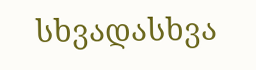სხვადასხვა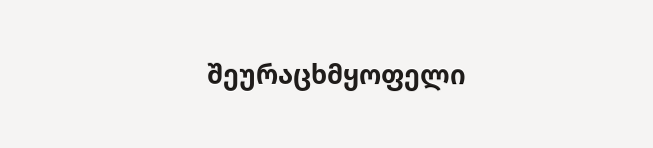შეურაცხმყოფელი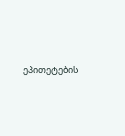ეპითეტების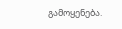გამოყენება.